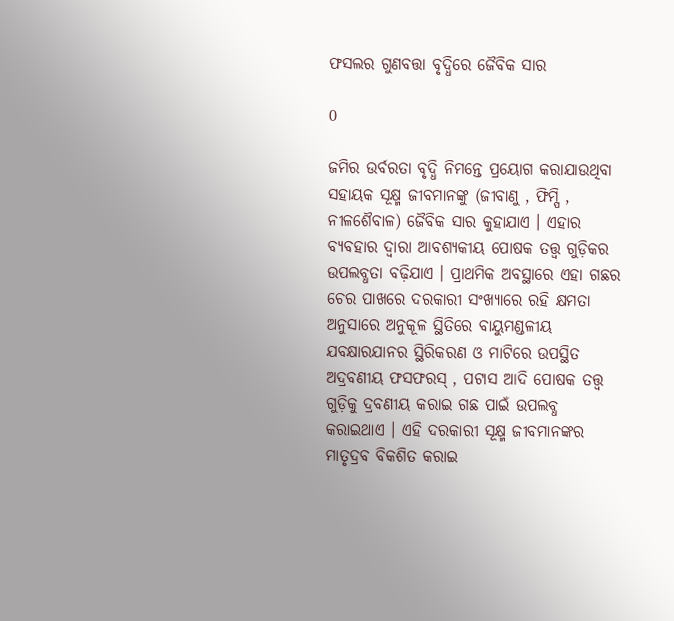ଫସଲର ଗୁଣବତ୍ତା ବୃଦ୍ଧିରେ ଜୈବିକ ସାର

0

ଜମିର ଉର୍ବରତା ବୃଦ୍ଧି ନିମନ୍ତେ ପ୍ରୟୋଗ କରାଯାଉଥିବା ସହାୟକ ସୂକ୍ଷ୍ମ ଜୀବମାନଙ୍କୁ (ଜୀବାଣୁ , ଫିମ୍ପି , ନୀଳଶୈବାଳ) ଜୈବିକ ସାର କୁହାଯାଏ । ଏହାର ବ୍ୟବହାର ଦ୍ୱାରା ଆବଶ୍ୟକୀୟ ପୋଷକ ତତ୍ତ୍ୱ ଗୁଡ଼ିକର ଉପଲବ୍ଧତା ବଢ଼ିଯାଏ । ପ୍ରାଥମିକ ଅବସ୍ଥାରେ ଏହା ଗଛର ଚେର ପାଖରେ ଦରକାରୀ ସଂଖ୍ୟାରେ ରହି କ୍ଷମତା ଅନୁସାରେ ଅନୁକୂଳ ସ୍ଥିତିରେ ବାୟୁମଣ୍ଡଳୀୟ ଯବକ୍ଷାରଯାନର ସ୍ଥିରିକରଣ ଓ ମାଟିରେ ଉପସ୍ଥିତ ଅଦ୍ରବଣୀୟ ଫସଫରସ୍‌ , ପଟାସ ଆଦି ପୋଷକ ତତ୍ତ୍ୱ ଗୁଡ଼ିକୁ ଦ୍ରବଣୀୟ କରାଇ ଗଛ ପାଇଁ ଉପଲବ୍ଧ କରାଇଥାଏ । ଏହି ଦରକାରୀ ସୂକ୍ଷ୍ମ ଜୀବମାନଙ୍କର ମାତୃଦ୍ରବ ବିକଶିତ କରାଇ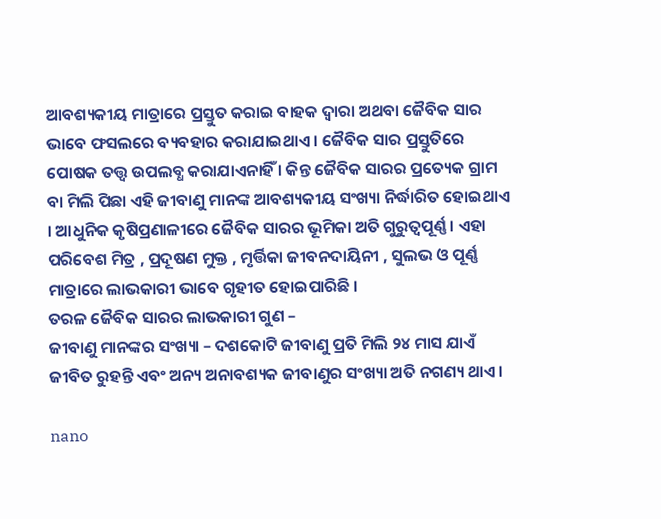ଆବଶ୍ୟକୀୟ ମାତ୍ରାରେ ପ୍ରସ୍ତୁତ କରାଇ ବାହକ ଦ୍ୱାରା ଅଥବା ଜୈବିକ ସାର ଭାବେ ଫସଲରେ ବ୍ୟବହାର କରାଯାଇଥାଏ । ଜୈବିକ ସାର ପ୍ରସ୍ତୁତିରେ ପୋଷକ ତତ୍ତ୍ୱ ଉପଲବ୍ଧ କରାଯାଏନାହିଁ । କିନ୍ତ ଜୈବିକ ସାରର ପ୍ରତ୍ୟେକ ଗ୍ରାମ ବା ମିଲି ପିଛା ଏହି ଜୀବାଣୁ ମାନଙ୍କ ଆବଶ୍ୟକୀୟ ସଂଖ୍ୟା ନିର୍ଦ୍ଧାରିତ ହୋଇଥାଏ । ଆଧୁନିକ କୃଷିପ୍ରଣାଳୀରେ ଜୈବିକ ସାରର ଭୂମିକା ଅତି ଗୁରୁତ୍ୱପୂର୍ଣ୍ଣ । ଏହା ପରିବେଶ ମିତ୍ର , ପ୍ରଦୂଷଣ ମୁକ୍ତ , ମୃର୍ତ୍ତିକା ଜୀବନଦାୟିନୀ , ସୁଲଭ ଓ ପୂର୍ଣ୍ଣ ମାତ୍ରାରେ ଲାଭକାରୀ ଭାବେ ଗୃହୀତ ହୋଇପାରିଛି ।
ତରଳ ଜୈବିକ ସାରର ଲାଭକାରୀ ଗୁଣ –
ଜୀବାଣୁ ମାନଙ୍କର ସଂଖ୍ୟା – ଦଶକୋଟି ଜୀବାଣୁ ପ୍ରତି ମିଲି ୨୪ ମାସ ଯାଏଁ ଜୀବିତ ରୁହନ୍ତି ଏବଂ ଅନ୍ୟ ଅନାବଶ୍ୟକ ଜୀବାଣୁର ସଂଖ୍ୟା ଅତି ନଗଣ୍ୟ ଥାଏ ।

nano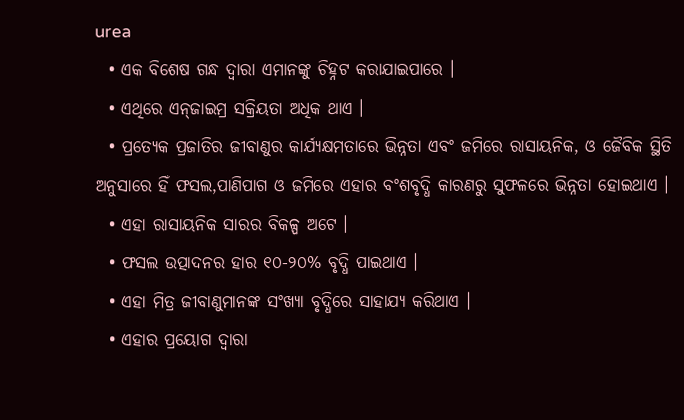urea
  • ଏକ ବିଶେଷ ଗନ୍ଧ ଦ୍ୱାରା ଏମାନଙ୍କୁ ଚିହ୍ନଟ କରାଯାଇପାରେ ।
  • ଏଥିରେ ଏନ୍‌ଜାଇମ୍ର ସକ୍ରିୟତା ଅଧିକ ଥାଏ ।
  • ପ୍ରତ୍ୟେକ ପ୍ରଜାତିର ଜୀବାଣୁର କାର୍ଯ୍ୟକ୍ଷମତାରେ ଭିନ୍ନତା ଏବଂ ଜମିରେ ରାସାୟନିକ, ଓ ଜୈବିକ ସ୍ଥିତି ଅନୁସାରେ ହିଁ ଫସଲ,ପାଣିପାଗ ଓ ଜମିରେ ଏହାର ବଂଶବୃଦ୍ଧି କାରଣରୁ ସୁଫଳରେ ଭିନ୍ନତା ହୋଇଥାଏ ।
  • ଏହା ରାସାୟନିକ ସାରର ବିକଳ୍ପ ଅଟେ ।
  • ଫସଲ ଉତ୍ପାଦନର ହାର ୧୦-୨୦% ବୃଦ୍ଧି ପାଇଥାଏ ।
  • ଏହା ମିତ୍ର ଜୀବାଣୁମାନଙ୍କ ସଂଖ୍ୟା ବୃଦ୍ଧିରେ ସାହାଯ୍ୟ କରିଥାଏ ।
  • ଏହାର ପ୍ରୟୋଗ ଦ୍ୱାରା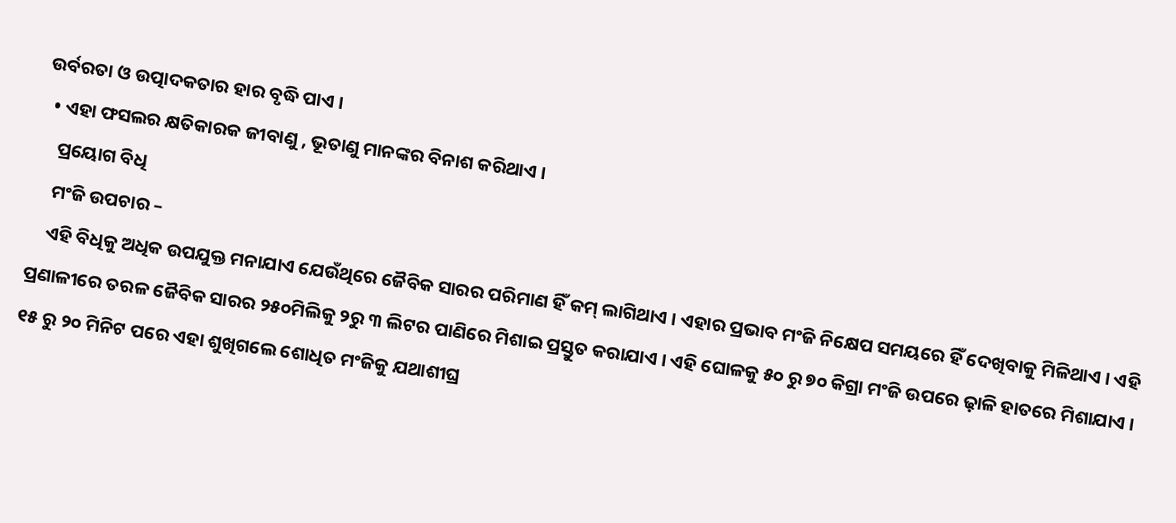ଉର୍ବରତା ଓ ଉତ୍ପାଦକତାର ହାର ବୃଦ୍ଧି ପାଏ ।
  • ଏହା ଫସଲର କ୍ଷତିକାରକ ଜୀବାଣୁ , ଭୂତାଣୁ ମାନଙ୍କର ବିନାଶ କରିଥାଏ ।
    ପ୍ରୟୋଗ ବିଧି
    ମଂଜି ଉପଚାର –
    ଏହି ବିଧିକୁ ଅଧିକ ଉପଯୁକ୍ତ ମନାଯାଏ ଯେଉଁଥିରେ ଜୈବିକ ସାରର ପରିମାଣ ହିଁ କମ୍‌ ଲାଗିଥାଏ । ଏହାର ପ୍ରଭାବ ମଂଜି ନିକ୍ଷେପ ସମୟରେ ହିଁ ଦେଖିବାକୁ ମିଳିଥାଏ । ଏହି ପ୍ରଣାଳୀରେ ତରଳ ଜୈବିକ ସାରର ୨୫୦ମିଲିକୁ ୨ରୁ ୩ ଲିଟର ପାଣିରେ ମିଶାଇ ପ୍ରସ୍ତୁତ କରାଯାଏ । ଏହି ଘୋଳକୁ ୫୦ ରୁ ୭୦ କିଗ୍ରା ମଂଜି ଉପରେ ଢ଼ାଳି ହାତରେ ମିଶାଯାଏ । ୧୫ ରୁ ୨୦ ମିନିଟ ପରେ ଏହା ଶୁଖିଗଲେ ଶୋଧିତ ମଂଜିକୁ ଯଥାଶୀଘ୍ର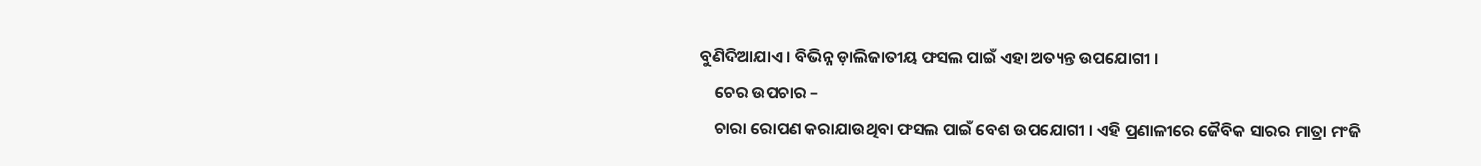ବୁଣିଦିଆଯାଏ । ବିଭିନ୍ନ ଡ଼ାଲିଜାତୀୟ ଫସଲ ପାଇଁ ଏହା ଅତ୍ୟନ୍ତ ଉପଯୋଗୀ ।
    ଚେର ଉପଚାର –
    ଚାରା ରୋପଣ କରାଯାଉଥିବା ଫସଲ ପାଇଁ ବେଶ ଉପଯୋଗୀ । ଏହି ପ୍ରଣାଳୀରେ ଜୈବିକ ସାରର ମାତ୍ରା ମଂଜି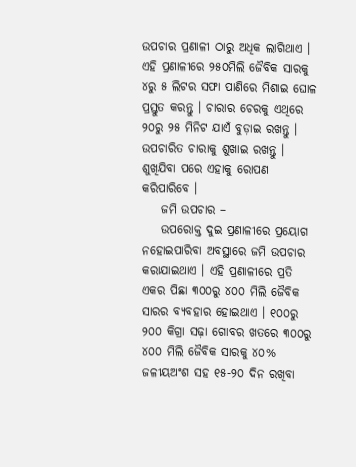ଉପଚାର ପ୍ରଣାଳୀ ଠାରୁ ଅଧିକ ଲାଗିଥାଏ । ଏହି ପ୍ରଣାଳୀରେ ୨୫୦ମିଲି ଜୈବିକ ସାରକୁ ୪ରୁ ୫ ଲିଟର ସଫା ପାଣିରେ ମିଶାଇ ଘୋଳ ପ୍ରସ୍ତୁତ କରନ୍ତୁ । ଚାରାର ଚେରକୁ ଏଥିରେ ୨୦ରୁ ୨୫ ମିନିଟ ଯାଏଁ ବୁଡ଼ାଇ ରଖନ୍ତୁ । ଉପଚାରିତ ଚାରାକୁ ଶୁଖାଇ ରଖନ୍ତୁ । ଶୁଖିଯିବା ପରେ ଏହାକୁ ରୋପଣ କରିପାରିବେ ।
    ଜମି ଉପଚାର –
    ଉପରୋକ୍ତ ଦୁଇ ପ୍ରଣାଳୀରେ ପ୍ରୟୋଗ ନହୋଇପାରିବା ଅବସ୍ଥାରେ ଜମି ଉପଚାର କରାଯାଇଥାଏ । ଏହି ପ୍ରଣାଳୀରେ ପ୍ରତି ଏକର ପିଛା ୩୦୦ରୁ ୪୦୦ ମିଲି ଜୈବିକ ସାରର ବ୍ୟବହାର ହୋଇଥାଏ । ୧୦୦ରୁ ୨୦୦ କିଗ୍ରା ସଢ଼ା ଗୋବର ଖତରେ ୩୦୦ରୁ ୪୦୦ ମିଲି ଜୈବିକ ସାରକୁ ୪୦% ଜଳୀୟଅଂଶ ସହ ୧୫-୨୦ ଦିନ ରଖିବା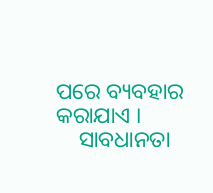ପରେ ବ୍ୟବହାର କରାଯାଏ ।
    ସାବଧାନତା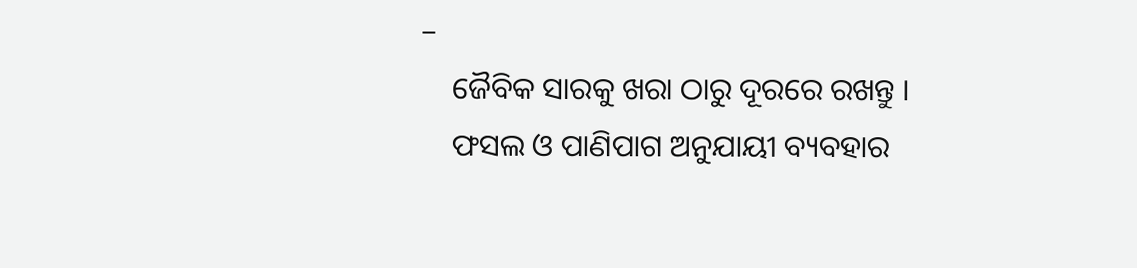–
    ଜୈବିକ ସାରକୁ ଖରା ଠାରୁ ଦୂରରେ ରଖନ୍ତୁ ।
    ଫସଲ ଓ ପାଣିପାଗ ଅନୁଯାୟୀ ବ୍ୟବହାର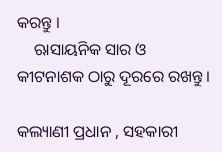କରନ୍ତୁ ।
    ଋାସାୟନିକ ସାର ଓ କୀଟନାଶକ ଠାରୁ ଦୂରରେ ରଖନ୍ତୁ ।

କଲ୍ୟାଣୀ ପ୍ରଧାନ , ସହକାରୀ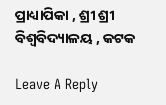ପ୍ରାଧ୍ୟାପିକା , ଶ୍ରୀ ଶ୍ରୀ ବିଶ୍ୱବିଦ୍ୟାଳୟ , କଟକ

Leave A Reply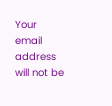Your email address will not be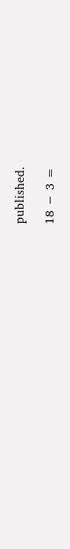published.

18 − 3 =